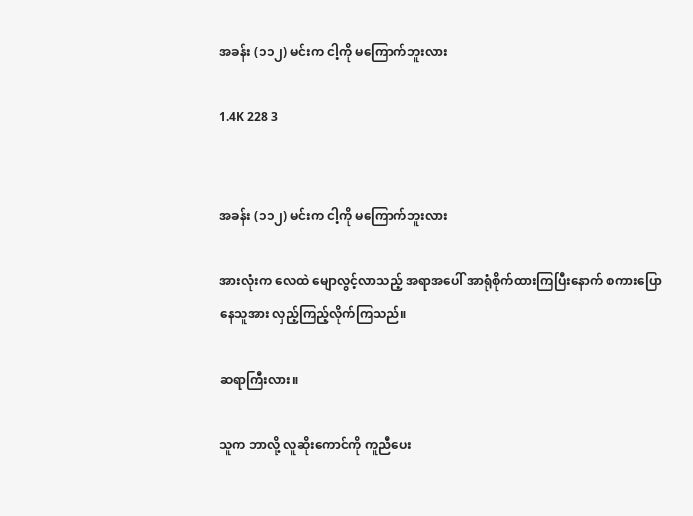အခန်း (၁၁၂) မင်းက ငါ့ကို မကြောက်ဘူးလား

1.4K 228 3


အခန်း (၁၁၂) မင်းက ငါ့ကို မကြောက်ဘူးလား

အားလုံးက လေထဲ မျောလွင့်လာသည့် အရာအပေါ် အာရုံစိုက်ထားကြပြီးနောက် စကားပြောနေသူအား လှည့်ကြည့်လိုက်ကြသည်။

ဆရာကြီးလား။

သူက ဘာလို့ လူဆိုးကောင်ကို ကူညီပေး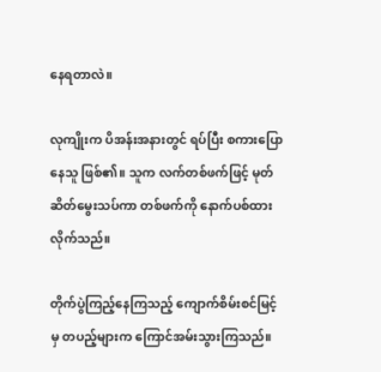နေရတာလဲ။

လုကျိုးက ပိအန်းအနားတွင် ရပ်ပြီး စကားပြောနေသူ ဖြစ်၏။ သူက လက်တစ်ဖက်ဖြင့် မုတ်ဆိတ်မွေးသပ်ကာ တစ်ဖက်ကို နောက်ပစ်ထားလိုက်သည်။

တိုက်ပွဲကြည့်နေကြသည့် ကျောက်စိမ်းစင်မြင့်မှ တပည့်များက ကြောင်အမ်းသွားကြသည်။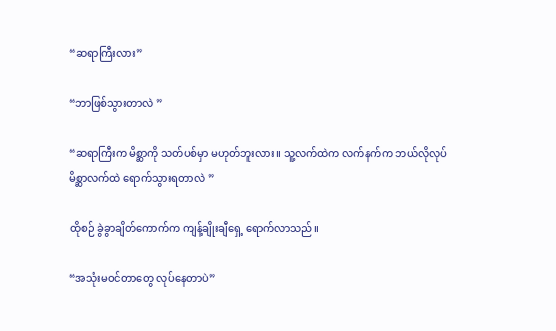“ဆရာကြီးလား”

“ဘာဖြစ်သွားတာလဲ ”

“ဆရာကြီးက မိစ္ဆာကို သတ်ပစ်မှာ မဟုတ်ဘူးလား။ သူ့လက်ထဲက လက်နက်က ဘယ်လိုလုပ် မိစ္ဆာလက်ထဲ ရောက်သွားရတာလဲ ”

ထိုစဉ် ခွဲခွာချိတ်ကောက်က ကျန့်ချိုးချီရှေ့ ရောက်လာသည်။

“အသုံးမဝင်တာတွေ လုပ်နေတာပဲ”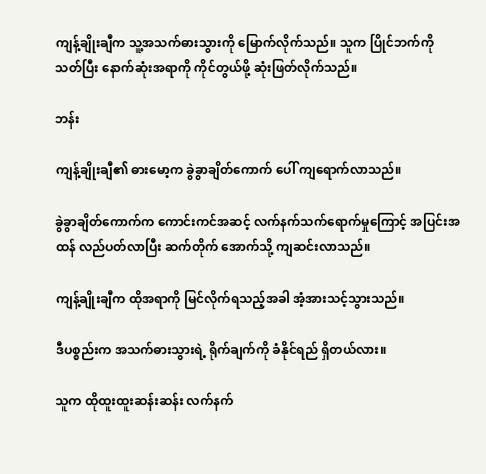ကျန့်ချိုးချီက သူ့အသက်ဓားသွားကို မြောက်လိုက်သည်။ သူက ပြိုင်ဘက်ကို သတ်ပြီး နောက်ဆုံးအရာကို ကိုင်တွယ်ဖို့ ဆုံးဖြတ်လိုက်သည်။

ဘန်း

ကျန့်ချိုးချီ၏ ဓားမော့က ခွဲခွာချိတ်ကောက် ပေါ် ကျရောက်လာသည်။

ခွဲခွာချိတ်ကောက်က ကောင်းကင်အဆင့် လက်နက်သက်ရောက်မှုကြောင့် အပြင်းအထန် လည်ပတ်လာပြီး ဆက်တိုက် အောက်သို့ ကျဆင်းလာသည်။

ကျန့်ချိုးချီက ထိုအရာကို မြင်လိုက်ရသည့်အခါ အံ့အားသင့်သွားသည်။

ဒီပစ္စည်းက အသက်ဓားသွားရဲ့ ရိုက်ချက်ကို ခံနိုင်ရည် ရှိတယ်လား။

သူက ထိုထူးထူးဆန်းဆန်း လက်နက်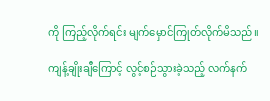ကို ကြည့်လိုက်ရင်း မျက်မှောင်ကြုတ်လိုက်မိသည်။

ကျန့်ချိုးချီကြောင့် လွင့်စဉ်သွားခဲ့သည့် လက်နက်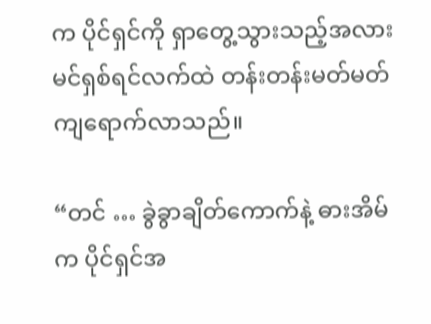က ပိုင်ရှင်ကို ရှာတွေ့သွားသည့်အလား မင်ရှစ်ရင်လက်ထဲ တန်းတန်းမတ်မတ် ကျရောက်လာသည်။

“တင် … ခွဲခွာချိတ်ကောက်နဲ့ ဓားအိမ်က ပိုင်ရှင်အ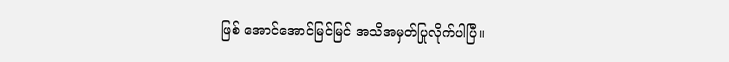ဖြစ် အောင်အောင်မြင်မြင် အသိအမှတ်ပြုလိုက်ပါပြီ။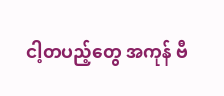ငါ့တပည့်တွေ အကုန် ဗီ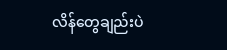လိန်တွေချည်းပဲ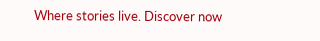Where stories live. Discover now